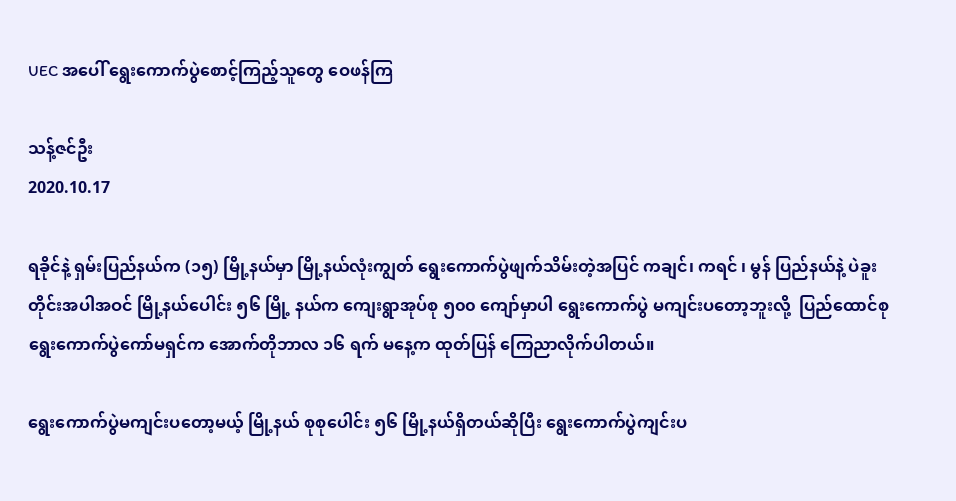UEC အပေါ် ရွေးကောက်ပွဲစောင့်ကြည့်သူတွေ ဝေဖန်ကြ

သန့်ဇင်ဦး
2020.10.17

ရခိုင်နဲ့ ရှမ်းပြည်နယ်က (၁၅) မြို့နယ်မှာ မြို့နယ်လုံးကျွတ် ရွေးကောက်ပွဲဖျက်သိမ်းတဲ့အပြင် ကချင်၊ ကရင် ၊ မွန် ပြည်နယ်နဲ့ ပဲခူးတိုင်းအပါအဝင် မြို့နယ်ပေါင်း ၅၆ မြို့ နယ်က ကျေးရွာအုပ်စု ၅၀၀ ကျော်မှာပါ ရွေးကောက်ပွဲ မကျင်းပတော့ဘူးလို့  ပြည်ထောင်စုရွေးကောက်ပွဲကော်မရှင်က အောက်တိုဘာလ ၁၆ ရက် မနေ့က ထုတ်ပြန် ကြေညာလိုက်ပါတယ်။

ရွေးကောက်ပွဲမကျင်းပတော့မယ့် မြို့နယ် စုစုပေါင်း ၅၆ မြို့နယ်ရှိတယ်ဆိုပြီး ရွေးကောက်ပွဲကျင်းပ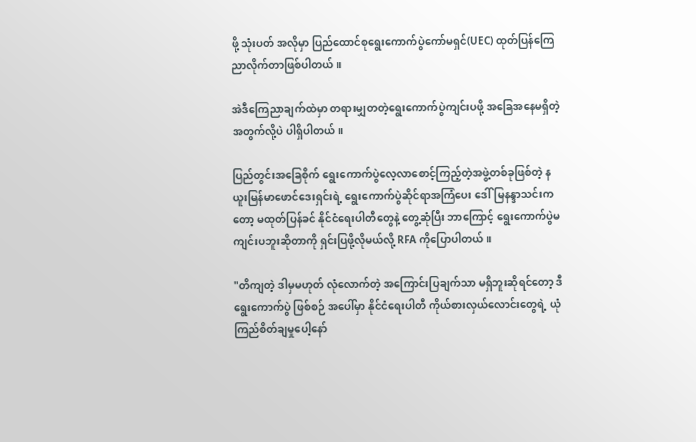ဖို့ သုံးပတ် အလိုမှာ ပြည်ထောင်စုရွေးကောက်ပွဲကော်မရှင်(UEC) ထုတ်ပြန်ကြေညာလိုက်တာဖြစ်ပါတယ်။

အဲဒီကြေညာချက်ထဲမှာ တရားမျှတတဲ့ရွေးကောက်ပွဲကျင်းပဖို့ အခြေအနေမရှိတဲ့အတွက်လို့ပဲ ပါရှိပါတယ်။

ပြည်တွင်းအခြေစိုက် ရွေးကောက်ပွဲလေ့လာစောင့်ကြည့်တဲ့အဖွဲ့တစ်ခုဖြစ်တဲ့ နယူးမြန်မာဖောင်ဒေးရှင်းရဲ့ ရွေးကောက်ပွဲဆိုင်ရာအကြံပေး ဒေါ်မြနန္ဒာသင်းကတော့ မထုတ်ပြန်ခင် နိုင်ငံရေးပါတီတွေနဲ့ တွေ့ဆုံပြီး ဘာကြောင့် ရွေးကောက်ပွဲမကျင်းပဘူးဆိုတာကို ရှင်းပြဖို့လိုမယ်လို့ RFA ကိုပြောပါတယ်။

"တိကျတဲ့ ဒါမှမဟုတ် လုံလောက်တဲ့ အကြောင်းပြချက်သာ မရှိဘူးဆိုရင်တော့ ဒီရွေးကောက်ပွဲ ဖြစ်စဉ် အပေါ်မှာ နိုင်ငံရေးပါတီ ကိုယ်စားလှယ်လောင်းတွေရဲ့ ယုံကြည်စိတ်ချမှုပေါ့နော်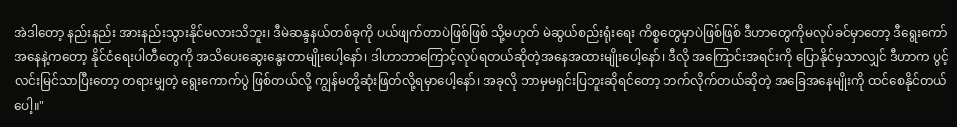အဲဒါတော့ နည်းနည်း အားနည်းသွားနိုင်မလားသိဘူး၊ ဒီမဲဆန္ဒနယ်တစ်ခုကို ပယ်ဖျက်တာပဲဖြစ်ဖြစ် သို့မဟုတ် မဲဆွယ်စည်းရုံးရေး ကိစ္စတွေမှာပဲဖြစ်ဖြစ် ဒီဟာတွေကိုမလုပ်ခင်မှာတော့ ဒီရွေးကော်အနေနဲ့ကတော့ နိုင်ငံရေးပါတီတွေကို အသိပေးဆွေးနွေးတာမျိုးပေါ့‌နော်၊ ဒါဟာဘာကြောင့်လုပ်ရတယ်ဆိုတဲ့အနေအထားမျိုးပေါ့နော်၊ ဒီလို အကြောင်းအရင်းကို ပြောနိုင်မှသာလျှင် ဒီဟာက ပွင့်လင်းမြင်သာပြီးတော့ တရားမျှတဲ့ ရွေးကောက်ပွဲ ဖြစ်တယ်လို့ ကျွန်မတို့ဆုံးဖြတ်လို့ရမှာပေါ့နော်၊ အခုလို ဘာမှမရှင်းပြဘူးဆိုရင်တော့ ဘက်လိုက်တယ်ဆိုတဲ့ အခြေအနေမျိုးကို ထင်စေနိုင်တယ်ပေါ့။"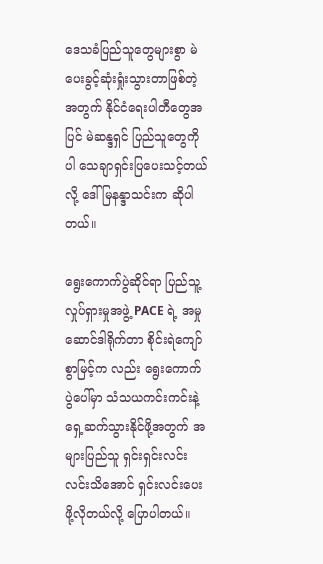ဒေသခံပြည်သူတွေများစွာ မဲပေးခွင့်ဆုံးရှုံးသွားတာဖြစ်တဲ့အတွက် နိုင်ငံရေးပါတီတွေအပြင် မဲဆန္ဒရှင် ပြည်သူတွေကိုပါ သေချာရှင်းပြပေးသင့်တယ်လို့ ဒေါ်မြနန္ဒာသင်းက ဆိုပါတယ်။

ရွေးကောက်ပွဲဆိုင်ရာ ပြည်သူ့လှုပ်ရှားမှုအဖွဲ့ PACE ရဲ့ အမှုဆောင်ဒါရိုက်တာ စိုင်းရဲကျော်စွာမြင့်က လည်း ရွေးကောက်ပွဲပေါ်မှာ သံသယကင်းကင်းနဲ့ ရှေ့ဆက်သွားနိုင်ဖို့အတွက် အများပြည်သူ ရှင်းရှင်းလင်းလင်းသိအောင် ရှင်းလင်းပေးဖို့လိုတယ်လို့ ပြောပါတယ်။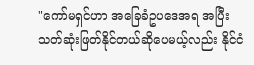"ကော်မရှင်ဟာ အခြေခံဥပဒေအရ အပြီးသတ်ဆုံးဖြတ်နိုင်တယ်ဆိုပေမယ့်လည်း နိုင်ငံ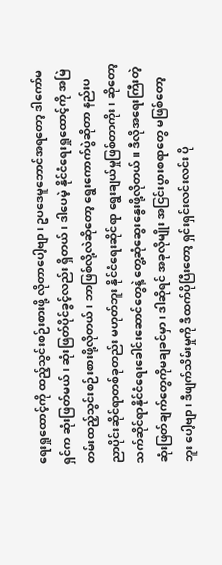ရေးရှုထောင့်ကို ထည့်သွင်းစဉ်းစားဖို့ လိုတာပေါ့ဗျာ၊ ဥပဒေမူဘောင်အရတော့ ဒါကော်မရှင်က ဆုံးဖြတ်မယ်၊ ဆုံးဖြတ်ပိုင်ခွင့်လည်း ရှိတယ်၊ ဒါပေမဲ့ နိုင်ငံရေးရှုထောင့်ကို အမြဲတမ်းထည့်သွင်းစဉ်းစားဖို့လိုတယ်၊ ဘာဖြစ်လို့လဲဆိုတော့ ရွေးကောက်ပွဲဆိုတာ နည်းပညာပိုင်းဆိုင်ရာတစ်ခုတည်း မဟုတ်ဘူး နိုင်ငံရေးဆိုင်ရာ ရွေးချယ်မှုဖြစ်တာကိုး၊ ဆိုတော့ သက်ဆိုင်ရာနိုင်ငံရေးခေါင်းဆောင်တွေနဲ့ တွေ့ဆုံဆွေးနွေးဖို့လိုတယ်။ ဒီလိုအရေးကြီးတဲ့ ဆုံးဖြတ်ချက်တွေကိုမချခင်မှာ၊ ဒါဆိုရင် အခုလိုမျိုး အငြင်းပွားစရာတွေ မဖြစ်တော့ဘူး ပေါ့ဗျာ၊ ဒီဖျက်သိမ်းမှုကို ဒီထက်ပိုပြီးတော့ ရှင်းရှင်းလင်းလင်း ပို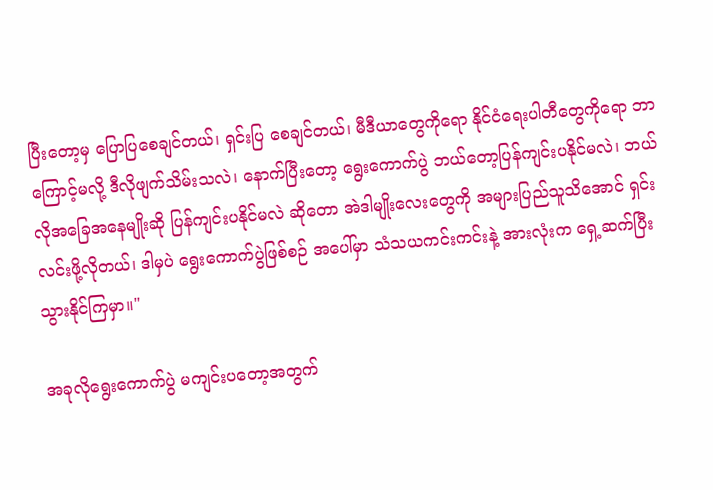ပြီးတော့မှ ပြောပြစေချင်တယ်၊ ရှင်းပြ စေချင်တယ်၊ မီဒီယာတွေကိုရော နိုင်ငံရေးပါတီတွေကိုရော ဘာကြောင့်မလို့ ဒီလိုဖျက်သိမ်းသလဲ၊ နောက်ပြီးတော့ ရွေးကောက်ပွဲ ဘယ်တော့ပြန်ကျင်းပနိုင်မလဲ၊ ဘယ်လိုအခြေအနေမျိုးဆို ပြန်ကျင်းပနိုင်မလဲ ဆိုတော အဲဒါမျိုးလေးတွေကို အများပြည်သူသိအောင် ရှင်းလင်းဖို့လိုတယ်၊ ဒါမှပဲ ရွေးကောက်ပွဲဖြစ်စဉ် အပေါ်မှာ သံသယကင်းကင်းနဲ့ အားလုံးက ရှေ့ဆက်ပြီးသွားနိုင်ကြမှာ။"

အခုလိုရွေးကောက်ပွဲ မကျင်းပတော့အတွက်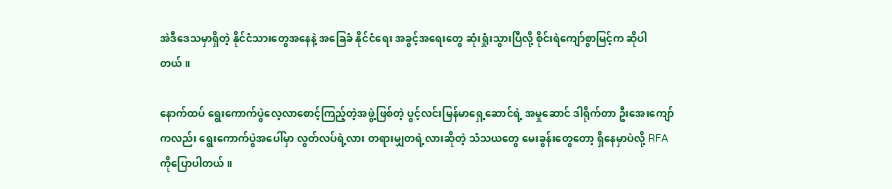အဲဒီဒေသမှာရှိတဲ့ နိုင်ငံသားတွေအနေနဲ့ အခြေခံ နိုင်ငံရေး အခွင့်အရေးတွေ ဆုံးရှုံးသွားပြီလို့ စိုင်းရဲကျော်စွာမြင့်က ဆိုပါတယ်။

နောက်ထပ် ရွေးကောက်ပွဲလေ့လာစောင့်ကြည့်တဲ့အဖွဲ့ဖြစ်တဲ့ ပွင့်လင်းမြန်မာရှေ့ဆောင်ရဲ့ အမှုဆောင် ဒါရိုက်တာ ဦးအေးကျော်ကလည်း ရွေးကောက်ပွဲအပေါ်မှာ လွတ်လပ်ရဲ့လား တရားမျှတရဲ့လားဆိုတဲ့ သံသယတွေ မေးခွန်းတွေတော့ ရှိနေမှာပဲလို့ RFA ကိုပြောပါတယ်။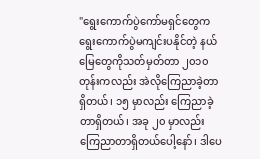"ရွေးကောက်ပွဲကော်မရှင်တွေက ရွေးကောက်ပွဲမကျင်းပနိုင်တဲ့ နယ်မြေတွေကိုသတ်မှတ်တာ ၂၀၁၀ တုန်းကလည်း အဲလိုကြေညာခဲ့တာရှိတယ်၊ ၁၅ မှာလည်း ကြေညာခဲ့တာရှိတယ်၊ အခု ၂၀ မှာလည်း ကြေညာတာရှိတယ်ပေါ့နော်၊ ဒါပေ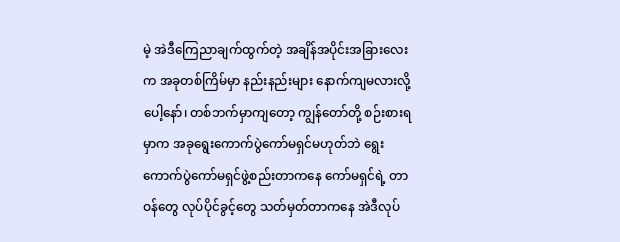မဲ့ အဲဒီကြေညာချက်ထွက်တဲ့ အချိန်အပိုင်းအခြားလေးက အခုတစ်ကြိမ်မှာ နည်းနည်းများ နောက်ကျမလားလို့ပေါ့နော်၊ တစ်ဘက်မှာကျတော့ ကျွန်တော်တို့ စဉ်းစားရမှာက အခုရွေးကောက်ပွဲကော်မရှင်မဟုတ်ဘဲ ရွေးကောက်ပွဲကော်မရှင်ဖွဲ့စည်းတာကနေ ကော်မရှင်ရဲ့ တာဝန်တွေ လုပ်ပိုင်ခွင့်တွေ သတ်မှတ်တာကနေ အဲဒီလုပ်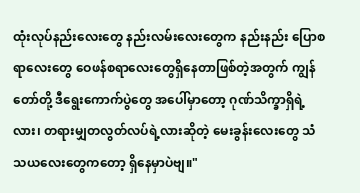ထုံးလုပ်နည်းလေးတွေ နည်းလမ်းလေးတွေက နည်းနည်း ပြောစရာလေးတွေ ဝေဖန်စရာလေးတွေရှိနေတာဖြစ်တဲ့အတွက် ကျွန်တော်တို့ ဒီရွေးကောက်ပွဲတွေ အပေါ်မှာတော့ ဂုဏ်သိက္ခာရှိရဲ့လား၊ တရားမျှတလွတ်လပ်ရဲ့လားဆိုတဲ့ မေးခွန်းလေးတွေ သံသယလေးတွေကတော့ ရှိနေမှာပဲဗျ။"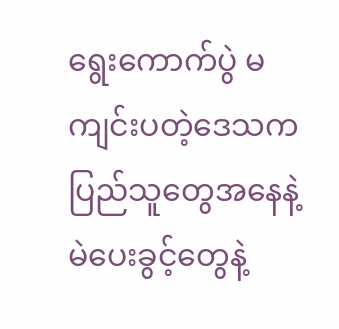ရွေးကောက်ပွဲ မကျင်းပတဲ့ဒေသက ပြည်သူတွေအနေနဲ့ မဲပေးခွင့်တွေနဲ့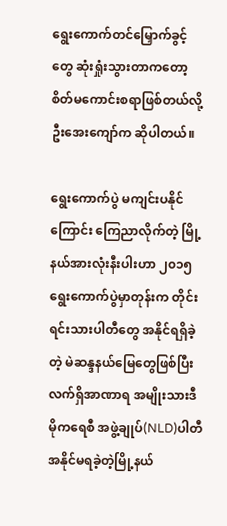ရွေးကောက်တင်မြှောက်ခွင့်တွေ ဆုံးရှုံးသွားတာကတော့ စိတ်မကောင်းစရာဖြစ်တယ်လို့ ဦးအေးကျော်က ဆိုပါတယ်။

ရွေးကောက်ပွဲ မကျင်းပနိုင်ကြောင်း ကြေညာလိုက်တဲ့ မြို့နယ်အားလုံးနီးပါးဟာ ၂၀၁၅ ရွေးကောက်ပွဲမှာတုန်းက တိုင်းရင်းသားပါတီတွေ အနိုင်ရရှိခဲ့တဲ့ မဲဆန္ဒနယ်မြေတွေဖြစ်ပြီး လက်ရှိအာဏာရ အမျိုးသားဒီမိုကရေစီ အဖွဲ့ချုပ်(NLD)ပါတီ အနိုင်မရခဲ့တဲ့မြို့နယ်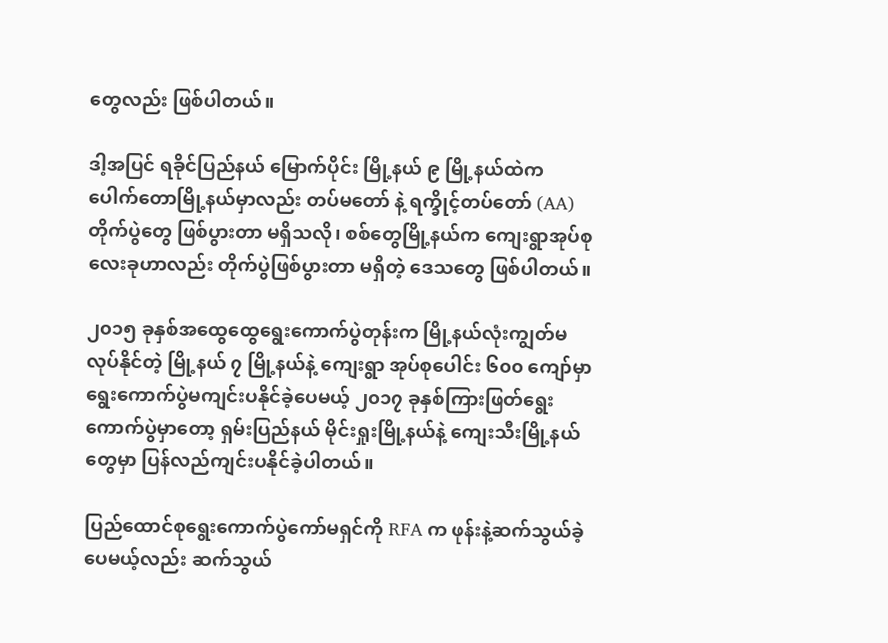တွေလည်း ဖြစ်ပါတယ်။

ဒါ့အပြင် ရခိုင်ပြည်နယ် မြောက်ပိုင်း မြို့နယ် ၉ မြို့နယ်ထဲက ပေါက်တောမြို့နယ်မှာလည်း တပ်မတော် နဲ့ ရက္ခိုင့်တပ်တော် (AA) တိုက်ပွဲတွေ ဖြစ်ပွားတာ မရှိသလို၊ စစ်တွေမြို့နယ်က ကျေးရွာအုပ်စု လေးခုဟာလည်း တိုက်ပွဲဖြစ်ပွားတာ မရှိတဲ့ ‌ဒေသတွေ ဖြစ်ပါတယ်။

၂၀၁၅ ခုနှစ်အထွေထွေရွေးကောက်ပွဲတုန်းက မြို့နယ်လုံးကျွတ်မလုပ်နိုင်တဲ့ မြို့နယ် ၇ မြို့နယ်နဲ့ ကျေးရွာ အုပ်စုပေါင်း ၆၀၀ ကျော်မှာ ရွေးကောက်ပွဲမကျင်းပနိုင်ခဲ့ပေမယ့် ၂၀၁၇ ခုနှစ်ကြားဖြတ်ရွေးကောက်ပွဲမှာတော့ ရှမ်းပြည်နယ် မိုင်းရှုးမြို့နယ်နဲ့ ကျေးသီးမြို့နယ်တွေမှာ ပြန်လည်ကျင်းပနိုင်ခဲ့ပါတယ်။

ပြည်ထောင်စုရွေးကောက်ပွဲကော်မရှင်ကို RFA က ဖုန်းနဲ့ဆက်သွယ်ခဲ့ပေမယ့်လည်း ဆက်သွယ်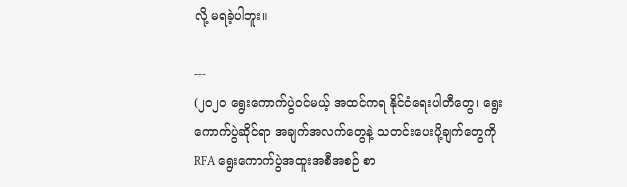လို့ မရခဲ့ပါဘူး။

---
(၂၀၂၀ ရွေးကောက်ပွဲဝင်မယ့် အထင်ကရ နိုင်ငံရေးပါတီတွေ၊ ရွေးကောက်ပွဲဆိုင်ရာ အချက်အလက်တွေနဲ့ သတင်းပေးပို့ချက်တွေကို RFA ရွေးကောက်ပွဲအထူးအစီအစဉ် စာ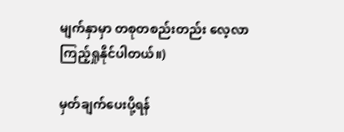မျက်နှာမှာ တစုတစည်းတည်း လေ့လာကြည့်ရှုနိုင်ပါတယ်။)

မှတ်ချက်ပေးပို့ရန်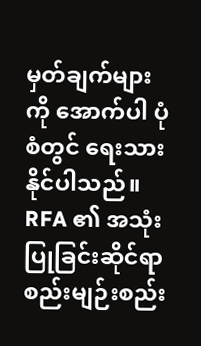မှတ်ချက်များကို အောက်ပါ ပုံစံတွင် ရေးသားနိုင်ပါသည်။ RFA ၏ အသုံးပြုခြင်းဆိုင်ရာ စည်းမျဉ်းစည်း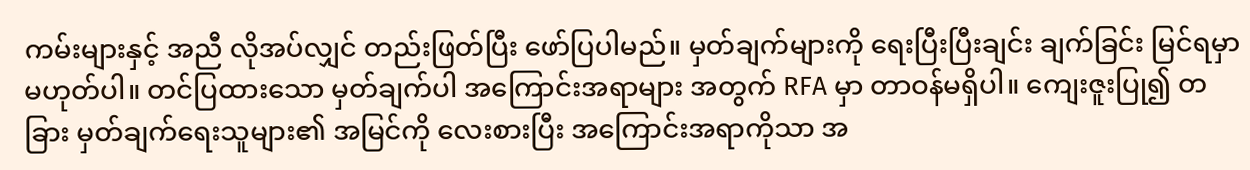ကမ်းများနှင့် အညီ လိုအပ်လျှင် တည်းဖြတ်ပြီး ဖော်ပြပါမည်။ မှတ်ချက်များကို ရေးပြီးပြီးချင်း ချက်ခြင်း မြင်ရမှာ မဟုတ်ပါ။ တင်ပြထားသော မှတ်ချက်ပါ အကြောင်းအရာများ အတွက် RFA မှာ တာဝန်မရှိပါ။ ကျေးဇူးပြု၍ တခြား မှတ်ချက်ရေးသူများ၏ အမြင်ကို လေးစားပြီး အကြောင်းအရာကိုသာ အ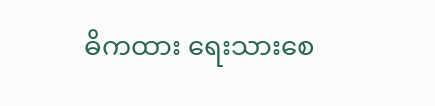ဓိကထား ရေးသားစေ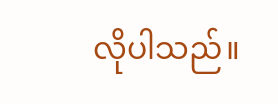လိုပါသည်။